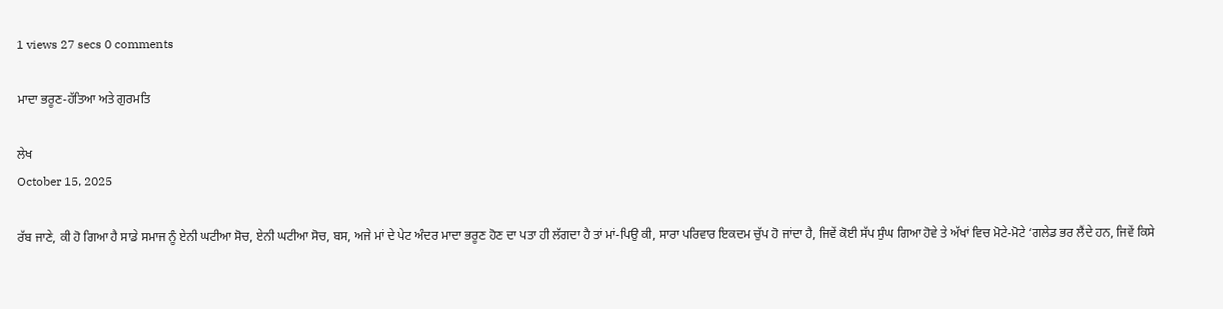1 views 27 secs 0 comments

ਮਾਦਾ ਭਰੂਣ-ਹੱਤਿਆ ਅਤੇ ਗੁਰਮਤਿ

ਲੇਖ
October 15, 2025

ਰੱਬ ਜਾਣੇ, ਕੀ ਹੋ ਗਿਆ ਹੈ ਸਾਡੇ ਸਮਾਜ ਨੂੰ ਏਨੀ ਘਟੀਆ ਸੋਚ, ਏਨੀ ਘਟੀਆ ਸੋਚ, ਬਸ, ਅਜੇ ਮਾਂ ਦੇ ਪੇਟ ਅੰਦਰ ਮਾਦਾ ਭਰੂਣ ਹੋਣ ਦਾ ਪਤਾ ਹੀ ਲੱਗਦਾ ਹੈ ਤਾਂ ਮਾਂ-ਪਿਉ ਕੀ, ਸਾਰਾ ਪਰਿਵਾਰ ਇਕਦਮ ਚੁੱਪ ਹੋ ਜਾਂਦਾ ਹੈ, ਜਿਵੇਂ ਕੋਈ ਸੱਪ ਸੁੰਘ ਗਿਆ ਹੋਵੇ ਤੇ ਅੱਖਾਂ ਵਿਚ ਮੋਟੇ-ਮੋਟੇ ‘ਗਲੇਡ ਭਰ ਲੈਂਦੇ ਹਨ, ਜਿਵੇਂ ਕਿਸੇ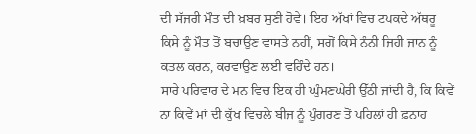ਦੀ ਸੱਜਰੀ ਮੌਤ ਦੀ ਖ਼ਬਰ ਸੁਣੀ ਹੋਵੇ। ਇਹ ਅੱਖਾਂ ਵਿਚ ਟਪਕਦੇ ਅੱਥਰੂ ਕਿਸੇ ਨੂੰ ਮੌਤ ਤੋਂ ਬਚਾਉਣ ਵਾਸਤੇ ਨਹੀਂ, ਸਗੋਂ ਕਿਸੇ ਨੰਨੀ ਜਿਹੀ ਜਾਨ ਨੂੰ ਕਤਲ ਕਰਨ, ਕਰਵਾਉਣ ਲਈ ਵਹਿੰਦੇ ਹਨ।
ਸਾਰੇ ਪਰਿਵਾਰ ਦੇ ਮਨ ਵਿਚ ਇਕ ਹੀ ਘੁੰਮਣਘੇਰੀ ਉੱਠੀ ਜਾਂਦੀ ਹੈ, ਕਿ ਕਿਵੇਂ ਨਾ ਕਿਵੇਂ ਮਾਂ ਦੀ ਕੁੱਖ ਵਿਚਲੇ ਬੀਜ ਨੂੰ ਪੁੰਗਰਣ ਤੋਂ ਪਹਿਲਾਂ ਹੀ ਫ਼ਨਾਹ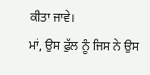ਕੀਤਾ ਜਾਵੇ।
ਮਾਂ, ਉਸ ਫੁੱਲ ਨੂੰ ਜਿਸ ਨੇ ਉਸ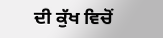ਦੀ ਕੁੱਖ ਵਿਚੋਂ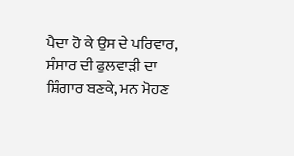ਪੈਦਾ ਹੋ ਕੇ ਉਸ ਦੇ ਪਰਿਵਾਰ, ਸੰਸਾਰ ਦੀ ਫੁਲਵਾੜੀ ਦਾ ਸ਼ਿੰਗਾਰ ਬਣਕੇ, ਮਨ ਮੋਹਣ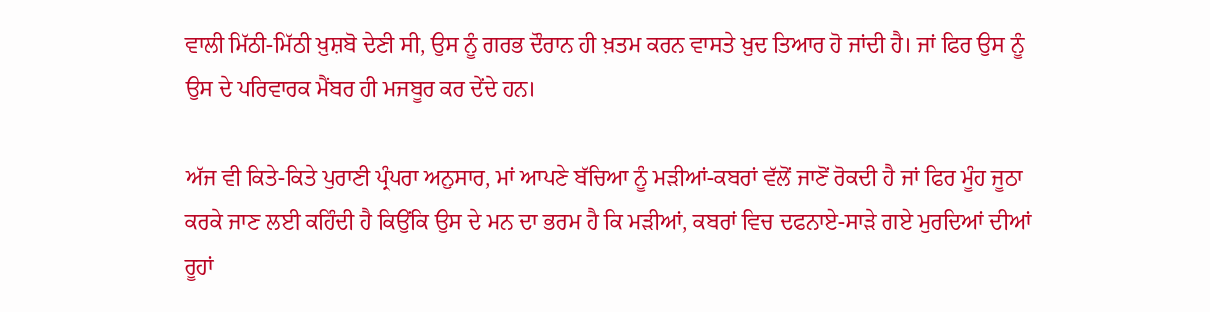ਵਾਲੀ ਮਿੱਠੀ-ਮਿੱਠੀ ਖ਼ੁਸ਼ਬੋ ਦੇਣੀ ਸੀ, ਉਸ ਨੂੰ ਗਰਭ ਦੌਰਾਨ ਹੀ ਖ਼ਤਮ ਕਰਨ ਵਾਸਤੇ ਖ਼ੁਦ ਤਿਆਰ ਹੋ ਜਾਂਦੀ ਹੈ। ਜਾਂ ਫਿਰ ਉਸ ਨੂੰ ਉਸ ਦੇ ਪਰਿਵਾਰਕ ਮੈਂਬਰ ਹੀ ਮਜਬੂਰ ਕਰ ਦੇਂਦੇ ਹਨ।

ਅੱਜ ਵੀ ਕਿਤੇ-ਕਿਤੇ ਪੁਰਾਣੀ ਪ੍ਰੰਪਰਾ ਅਨੁਸਾਰ, ਮਾਂ ਆਪਣੇ ਬੱਚਿਆ ਨੂੰ ਮੜੀਆਂ-ਕਬਰਾਂ ਵੱਲੋਂ ਜਾਣੋਂ ਰੋਕਦੀ ਹੈ ਜਾਂ ਫਿਰ ਮੂੰਹ ਜੂਠਾ ਕਰਕੇ ਜਾਣ ਲਈ ਕਹਿੰਦੀ ਹੈ ਕਿਉਂਕਿ ਉਸ ਦੇ ਮਨ ਦਾ ਭਰਮ ਹੈ ਕਿ ਮੜੀਆਂ, ਕਬਰਾਂ ਵਿਚ ਦਫਨਾਏ-ਸਾੜੇ ਗਏ ਮੁਰਦਿਆਂ ਦੀਆਂ ਰੂਹਾਂ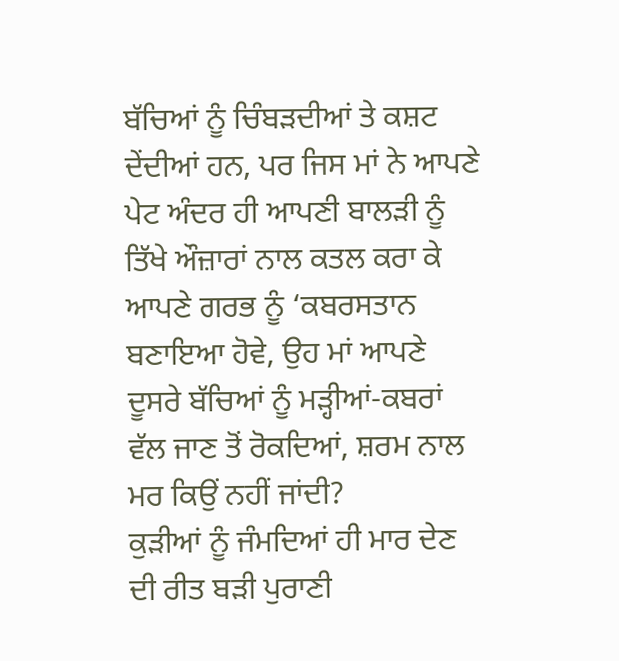ਬੱਚਿਆਂ ਨੂੰ ਚਿੰਬੜਦੀਆਂ ਤੇ ਕਸ਼ਟ ਦੇਂਦੀਆਂ ਹਨ, ਪਰ ਜਿਸ ਮਾਂ ਨੇ ਆਪਣੇ ਪੇਟ ਅੰਦਰ ਹੀ ਆਪਣੀ ਬਾਲੜੀ ਨੂੰ ਤਿੱਖੇ ਔਜ਼ਾਰਾਂ ਨਾਲ ਕਤਲ ਕਰਾ ਕੇ ਆਪਣੇ ਗਰਭ ਨੂੰ ‘ਕਬਰਸਤਾਨ ਬਣਾਇਆ ਹੋਵੇ, ਉਹ ਮਾਂ ਆਪਣੇ ਦੂਸਰੇ ਬੱਚਿਆਂ ਨੂੰ ਮੜ੍ਹੀਆਂ-ਕਬਰਾਂ ਵੱਲ ਜਾਣ ਤੋਂ ਰੋਕਦਿਆਂ, ਸ਼ਰਮ ਨਾਲ ਮਰ ਕਿਉਂ ਨਹੀਂ ਜਾਂਦੀ?
ਕੁੜੀਆਂ ਨੂੰ ਜੰਮਦਿਆਂ ਹੀ ਮਾਰ ਦੇਣ ਦੀ ਰੀਤ ਬੜੀ ਪੁਰਾਣੀ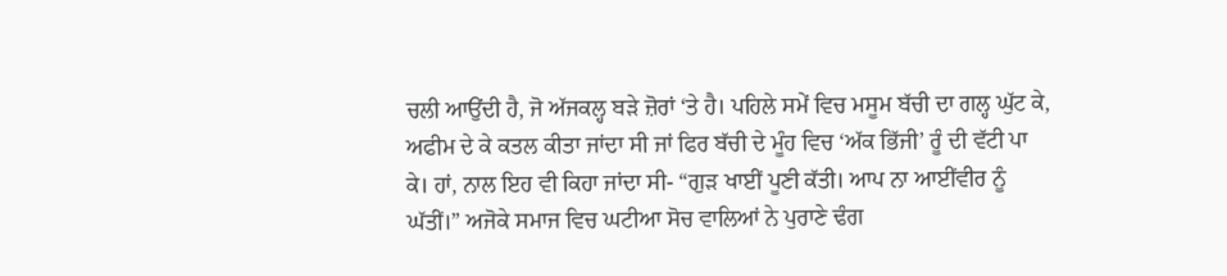ਚਲੀ ਆਉਂਦੀ ਹੈ, ਜੋ ਅੱਜਕਲ੍ਹ ਬੜੇ ਜ਼ੋਰਾਂ ‘ਤੇ ਹੈ। ਪਹਿਲੇ ਸਮੇਂ ਵਿਚ ਮਸੂਮ ਬੱਚੀ ਦਾ ਗਲ੍ਹ ਘੁੱਟ ਕੇ, ਅਫੀਮ ਦੇ ਕੇ ਕਤਲ ਕੀਤਾ ਜਾਂਦਾ ਸੀ ਜਾਂ ਫਿਰ ਬੱਚੀ ਦੇ ਮੂੰਹ ਵਿਚ ‘ਅੱਕ ਭਿੱਜੀ’ ਰੂੰ ਦੀ ਵੱਟੀ ਪਾ ਕੇ। ਹਾਂ, ਨਾਲ ਇਹ ਵੀ ਕਿਹਾ ਜਾਂਦਾ ਸੀ- “ਗੁੜ ਖਾਈਂ ਪੂਣੀ ਕੱਤੀ। ਆਪ ਨਾ ਆਈਂਵੀਰ ਨੂੰ ਘੱਤੀਂ।” ਅਜੋਕੇ ਸਮਾਜ ਵਿਚ ਘਟੀਆ ਸੋਚ ਵਾਲਿਆਂ ਨੇ ਪੁਰਾਣੇ ਢੰਗ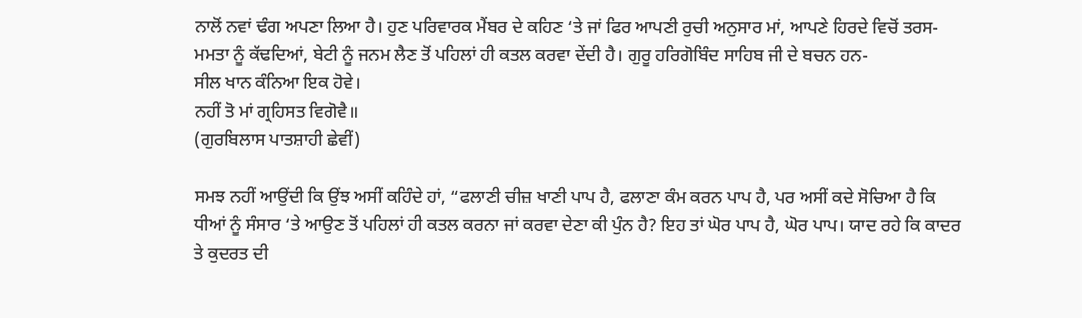ਨਾਲੋਂ ਨਵਾਂ ਢੰਗ ਅਪਣਾ ਲਿਆ ਹੈ। ਹੁਣ ਪਰਿਵਾਰਕ ਮੈਂਬਰ ਦੇ ਕਹਿਣ ‘ਤੇ ਜਾਂ ਫਿਰ ਆਪਣੀ ਰੁਚੀ ਅਨੁਸਾਰ ਮਾਂ, ਆਪਣੇ ਹਿਰਦੇ ਵਿਚੋਂ ਤਰਸ-ਮਮਤਾ ਨੂੰ ਕੱਢਦਿਆਂ, ਬੇਟੀ ਨੂੰ ਜਨਮ ਲੈਣ ਤੋਂ ਪਹਿਲਾਂ ਹੀ ਕਤਲ ਕਰਵਾ ਦੇਂਦੀ ਹੈ। ਗੁਰੂ ਹਰਿਗੋਬਿੰਦ ਸਾਹਿਬ ਜੀ ਦੇ ਬਚਨ ਹਨ-
ਸੀਲ ਖਾਨ ਕੰਨਿਆ ਇਕ ਹੋਵੇ।
ਨਹੀਂ ਤੋ ਮਾਂ ਗ੍ਰਹਿਸਤ ਵਿਗੋਵੈ॥
(ਗੁਰਬਿਲਾਸ ਪਾਤਸ਼ਾਹੀ ਛੇਵੀਂ)

ਸਮਝ ਨਹੀਂ ਆਉਂਦੀ ਕਿ ਉਂਝ ਅਸੀਂ ਕਹਿੰਦੇ ਹਾਂ, “ਫਲਾਣੀ ਚੀਜ਼ ਖਾਣੀ ਪਾਪ ਹੈ, ਫਲਾਣਾ ਕੰਮ ਕਰਨ ਪਾਪ ਹੈ, ਪਰ ਅਸੀਂ ਕਦੇ ਸੋਚਿਆ ਹੈ ਕਿ ਧੀਆਂ ਨੂੰ ਸੰਸਾਰ ‘ਤੇ ਆਉਣ ਤੋਂ ਪਹਿਲਾਂ ਹੀ ਕਤਲ ਕਰਨਾ ਜਾਂ ਕਰਵਾ ਦੇਣਾ ਕੀ ਪੁੰਨ ਹੈ? ਇਹ ਤਾਂ ਘੋਰ ਪਾਪ ਹੈ, ਘੋਰ ਪਾਪ। ਯਾਦ ਰਹੇ ਕਿ ਕਾਦਰ ਤੇ ਕੁਦਰਤ ਦੀ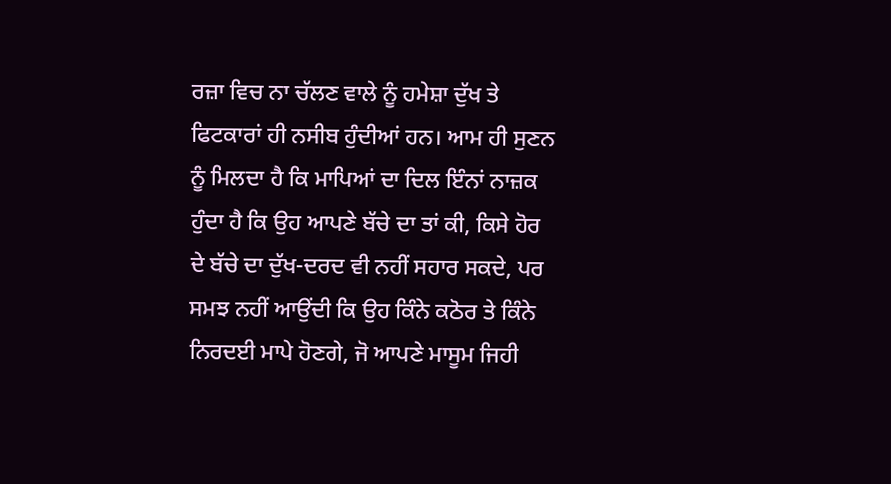ਰਜ਼ਾ ਵਿਚ ਨਾ ਚੱਲਣ ਵਾਲੇ ਨੂੰ ਹਮੇਸ਼ਾ ਦੁੱਖ ਤੇ ਫਿਟਕਾਰਾਂ ਹੀ ਨਸੀਬ ਹੁੰਦੀਆਂ ਹਨ। ਆਮ ਹੀ ਸੁਣਨ ਨੂੰ ਮਿਲਦਾ ਹੈ ਕਿ ਮਾਪਿਆਂ ਦਾ ਦਿਲ ਇੰਨਾਂ ਨਾਜ਼ਕ ਹੁੰਦਾ ਹੈ ਕਿ ਉਹ ਆਪਣੇ ਬੱਚੇ ਦਾ ਤਾਂ ਕੀ, ਕਿਸੇ ਹੋਰ ਦੇ ਬੱਚੇ ਦਾ ਦੁੱਖ-ਦਰਦ ਵੀ ਨਹੀਂ ਸਹਾਰ ਸਕਦੇ, ਪਰ ਸਮਝ ਨਹੀਂ ਆਉਂਦੀ ਕਿ ਉਹ ਕਿੰਨੇ ਕਠੋਰ ਤੇ ਕਿੰਨੇ ਨਿਰਦਈ ਮਾਪੇ ਹੋਣਗੇ, ਜੋ ਆਪਣੇ ਮਾਸੂਮ ਜਿਹੀ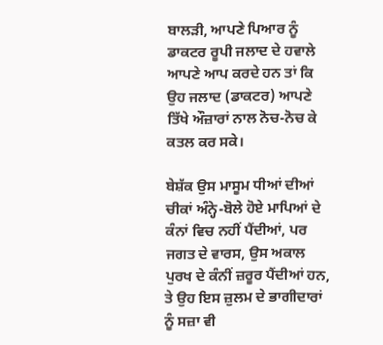ਬਾਲੜੀ, ਆਪਣੇ ਪਿਆਰ ਨੂੰ ਡਾਕਟਰ ਰੂਪੀ ਜਲਾਦ ਦੇ ਹਵਾਲੇ ਆਪਣੇ ਆਪ ਕਰਦੇ ਹਨ ਤਾਂ ਕਿ ਉਹ ਜਲਾਦ (ਡਾਕਟਰ) ਆਪਣੇ ਤਿੱਖੇ ਔਜ਼ਾਰਾਂ ਨਾਲ ਨੋਚ-ਨੋਚ ਕੇ ਕਤਲ ਕਰ ਸਕੇ।

ਬੇਸ਼ੱਕ ਉਸ ਮਾਸੂਮ ਧੀਆਂ ਦੀਆਂ ਚੀਕਾਂ ਅੰਨ੍ਹੇ-ਬੋਲੇ ਹੋਏ ਮਾਪਿਆਂ ਦੇ ਕੰਨਾਂ ਵਿਚ ਨਹੀਂ ਪੈਂਦੀਆਂ, ਪਰ ਜਗਤ ਦੇ ਵਾਰਸ, ਉਸ ਅਕਾਲ ਪੁਰਖ ਦੇ ਕੰਨੀਂ ਜ਼ਰੂਰ ਪੈਂਦੀਆਂ ਹਨ, ਤੇ ਉਹ ਇਸ ਜ਼ੁਲਮ ਦੇ ਭਾਗੀਦਾਰਾਂ ਨੂੰ ਸਜ਼ਾ ਵੀ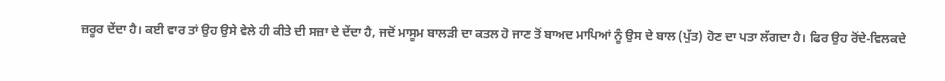ਜ਼ਰੂਰ ਦੇਂਦਾ ਹੈ। ਕਈ ਵਾਰ ਤਾਂ ਉਹ ਉਸੇ ਵੇਲੇ ਹੀ ਕੀਤੇ ਦੀ ਸਜ਼ਾ ਦੇ ਦੇਂਦਾ ਹੈ, ਜਦੋਂ ਮਾਸੂਮ ਬਾਲੜੀ ਦਾ ਕਤਲ ਹੋ ਜਾਣ ਤੋਂ ਬਾਅਦ ਮਾਪਿਆਂ ਨੂੰ ਉਸ ਦੇ ਬਾਲ (ਪੁੱਤ) ਹੋਣ ਦਾ ਪਤਾ ਲੱਗਦਾ ਹੈ। ਫਿਰ ਉਹ ਰੋਂਦੇ-ਵਿਲਕਦੇ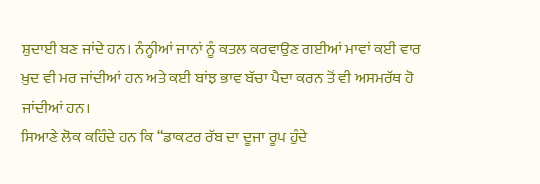ਸ਼ੁਦਾਈ ਬਣ ਜਾਂਦੇ ਹਨ। ਨੰਨ੍ਹੀਆਂ ਜਾਨਾਂ ਨੂੰ ਕਤਲ ਕਰਵਾਉਣ ਗਈਆਂ ਮਾਵਾਂ ਕਈ ਵਾਰ ਖ਼ੁਦ ਵੀ ਮਰ ਜਾਂਦੀਆਂ ਹਨ ਅਤੇ ਕਈ ਬਾਂਝ ਭਾਵ ਬੱਚਾ ਪੈਦਾ ਕਰਨ ਤੋਂ ਵੀ ਅਸਮਰੱਥ ਹੋ ਜਾਂਦੀਆਂ ਹਨ।
ਸਿਆਣੇ ਲੋਕ ਕਹਿੰਦੇ ਹਨ ਕਿ “ਡਾਕਟਰ ਰੱਬ ਦਾ ਦੂਜਾ ਰੂਪ ਹੁੰਦੇ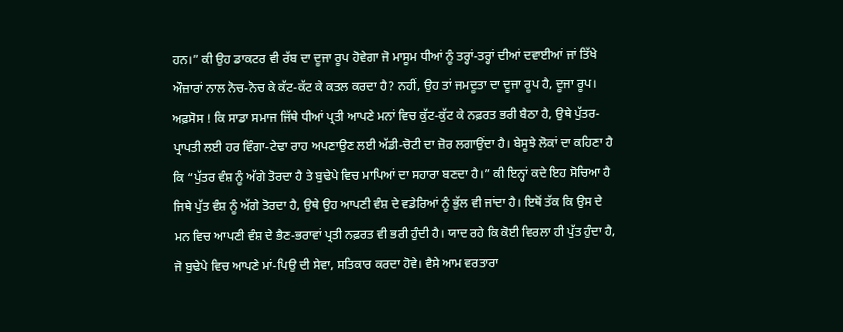ਹਨ।” ਕੀ ਉਹ ਡਾਕਟਰ ਵੀ ਰੱਬ ਦਾ ਦੂਜਾ ਰੂਪ ਹੋਵੇਗਾ ਜੋ ਮਾਸੂਮ ਧੀਆਂ ਨੂੰ ਤਰ੍ਹਾਂ-ਤਰ੍ਹਾਂ ਦੀਆਂ ਦਵਾਈਆਂ ਜਾਂ ਤਿੱਖੇ ਔਜ਼ਾਰਾਂ ਨਾਲ ਨੋਚ-ਨੋਚ ਕੇ ਕੱਟ-ਕੱਟ ਕੇ ਕਤਲ ਕਰਦਾ ਹੈ? ਨਹੀਂ, ਉਹ ਤਾਂ ਜਮਦੂਤਾ ਦਾ ਦੂਜਾ ਰੂਪ ਹੈ, ਦੂਜਾ ਰੂਪ।
ਅਫ਼ਸੋਸ ! ਕਿ ਸਾਡਾ ਸਮਾਜ ਜਿੱਥੇ ਧੀਆਂ ਪ੍ਰਤੀ ਆਪਣੇ ਮਨਾਂ ਵਿਚ ਕੁੱਟ-ਕੁੱਟ ਕੇ ਨਫ਼ਰਤ ਭਰੀ ਬੈਠਾ ਹੈ, ਉਥੇ ਪੁੱਤਰ-ਪ੍ਰਾਪਤੀ ਲਈ ਹਰ ਵਿੰਗਾ-ਟੇਢਾ ਰਾਹ ਅਪਣਾਉਣ ਲਈ ਅੱਡੀ-ਚੋਟੀ ਦਾ ਜ਼ੋਰ ਲਗਾਉਂਦਾ ਹੈ। ਬੇਸੂਝੇ ਲੋਕਾਂ ਦਾ ਕਹਿਣਾ ਹੈ ਕਿ “ਪੁੱਤਰ ਵੰਸ਼ ਨੂੰ ਅੱਗੇ ਤੋਰਦਾ ਹੈ ਤੇ ਬੁਢੇਪੇ ਵਿਚ ਮਾਪਿਆਂ ਦਾ ਸਹਾਰਾ ਬਣਦਾ ਹੈ।” ਕੀ ਇਨ੍ਹਾਂ ਕਦੇ ਇਹ ਸੋਚਿਆ ਹੈ ਜਿਥੇ ਪੁੱਤ ਵੰਸ਼ ਨੂੰ ਅੱਗੇ ਤੋਰਦਾ ਹੈ, ਉਥੇ ਉਹ ਆਪਣੀ ਵੰਸ਼ ਦੇ ਵਡੇਰਿਆਂ ਨੂੰ ਭੁੱਲ ਵੀ ਜਾਂਦਾ ਹੈ। ਇਥੋਂ ਤੱਕ ਕਿ ਉਸ ਦੇ ਮਨ ਵਿਚ ਆਪਣੀ ਵੰਸ਼ ਦੇ ਭੈਣ-ਭਰਾਵਾਂ ਪ੍ਰਤੀ ਨਫ਼ਰਤ ਵੀ ਭਰੀ ਹੁੰਦੀ ਹੈ। ਯਾਦ ਰਹੇ ਕਿ ਕੋਈ ਵਿਰਲਾ ਹੀ ਪੁੱਤ ਹੁੰਦਾ ਹੈ, ਜੋ ਬੁਢੇਪੇ ਵਿਚ ਆਪਣੇ ਮਾਂ-ਪਿਉ ਦੀ ਸੇਵਾ, ਸਤਿਕਾਰ ਕਰਦਾ ਹੋਵੇ। ਵੈਸੇ ਆਮ ਵਰਤਾਰਾ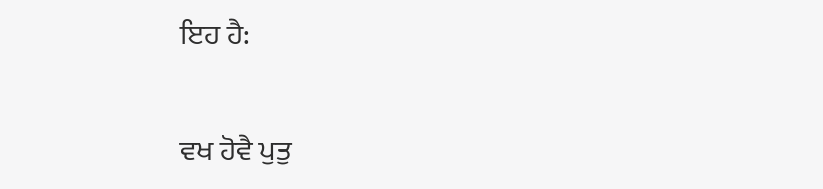ਇਹ ਹੈ:

ਵਖ ਹੋਵੈ ਪੁਤੁ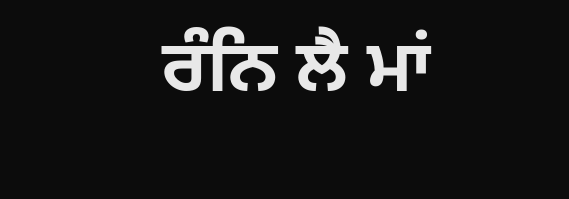ਰੰਨਿ ਲੈ ਮਾਂ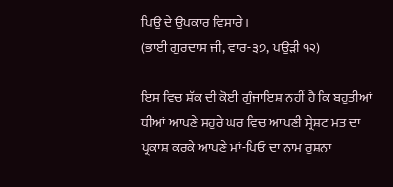ਪਿਉ ਦੇ ਉਪਕਾਰ ਵਿਸਾਰੇ।
(ਭਾਈ ਗੁਰਦਾਸ ਜੀ, ਵਾਰ-੩੭, ਪਉੜੀ ੧੨)

ਇਸ ਵਿਚ ਸ਼ੱਕ ਦੀ ਕੋਈ ਗੁੰਜਾਇਸ਼ ਨਹੀਂ ਹੈ ਕਿ ਬਹੁਤੀਆਂ ਧੀਆਂ ਆਪਣੇ ਸਹੁਰੇ ਘਰ ਵਿਚ ਆਪਣੀ ਸ੍ਰੇਸ਼ਟ ਮਤ ਦਾ ਪ੍ਰਕਾਸ਼ ਕਰਕੇ ਆਪਣੇ ਮਾਂ-ਪਿਓ ਦਾ ਨਾਮ ਰੁਸ਼ਨਾ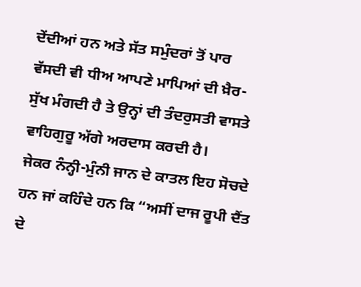ਦੇਂਦੀਆਂ ਹਨ ਅਤੇ ਸੱਤ ਸਮੁੰਦਰਾਂ ਤੋਂ ਪਾਰ ਵੱਸਦੀ ਵੀ ਧੀਅ ਆਪਣੇ ਮਾਪਿਆਂ ਦੀ ਖ਼ੈਰ-ਸੁੱਖ ਮੰਗਦੀ ਹੈ ਤੇ ਉਨ੍ਹਾਂ ਦੀ ਤੰਦਰੁਸਤੀ ਵਾਸਤੇ ਵਾਹਿਗੁਰੂ ਅੱਗੇ ਅਰਦਾਸ ਕਰਦੀ ਹੈ।
ਜੇਕਰ ਨੰਨ੍ਹੀ-ਮੁੰਨੀ ਜਾਨ ਦੇ ਕਾਤਲ ਇਹ ਸੋਚਦੇ ਹਨ ਜਾਂ ਕਹਿੰਦੇ ਹਨ ਕਿ “ਅਸੀਂ ਦਾਜ ਰੂਪੀ ਦੈਂਤ ਦੇ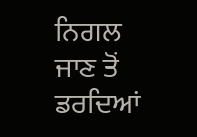ਨਿਗਲ ਜਾਣ ਤੋਂ ਡਰਦਿਆਂ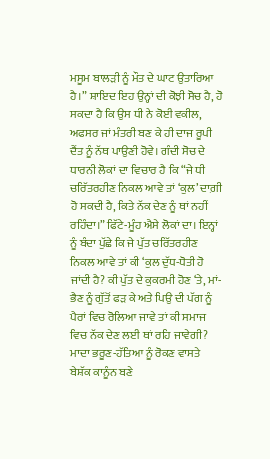ਮਸੂਮ ਬਾਲੜੀ ਨੂੰ ਮੌਤ ਦੇ ਘਾਟ ਉਤਾਰਿਆ ਹੈ।” ਸ਼ਾਇਦ ਇਹ ਉਨ੍ਹਾਂ ਦੀ ਕੋਝੀ ਸੋਚ ਹੈ, ਹੋ ਸਕਦਾ ਹੈ ਕਿ ਉਸ ਧੀ ਨੇ ਕੋਈ ਵਕੀਲ, ਅਫਸਰ ਜਾਂ ਮੰਤਰੀ ਬਣ ਕੇ ਹੀ ਦਾਜ ਰੂਪੀ ਦੈਂਤ ਨੂੰ ਨੱਥ ਪਾਉਣੀ ਹੋਵੇ। ਗੰਦੀ ਸੋਚ ਦੇ ਧਾਰਨੀ ਲੋਕਾਂ ਦਾ ਵਿਚਾਰ ਹੈ ਕਿ “ਜੇ ਧੀ ਚਰਿੱਤਰਹੀਣ ਨਿਕਲ ਆਵੇ ਤਾਂ ‘ਕੁਲ’ ਦਾਗ਼ੀ ਹੋ ਸਕਦੀ ਹੈ, ਕਿਤੇ ਨੱਕ ਦੇਣ ਨੂੰ ਥਾਂ ਨਹੀਂ ਰਹਿੰਦਾ।” ਫਿੱਟੇ-ਮੂੰਹ ਐਸੇ ਲੋਕਾਂ ਦਾ। ਇਨ੍ਹਾਂ ਨੂੰ ਬੰਦਾ ਪੁੱਛੇ ਕਿ ਜੇ ਪੁੱਤ ਚਰਿੱਤਰਹੀਣ ਨਿਕਲ ਆਵੇ ਤਾਂ ਕੀ ‘ਕੁਲ ਦੁੱਧ-ਧੋਤੀ ਹੋ ਜਾਂਦੀ ਹੈ? ਕੀ ਪੁੱਤ ਦੇ ਕੁਕਰਮੀ ਹੋਣ ‘ਤੇ, ਮਾਂ-ਭੈਣ ਨੂੰ ਗੁੱਤੋਂ ਫੜ ਕੇ ਅਤੇ ਪਿਉ ਦੀ ਪੱਗ ਨੂੰ ਪੈਰਾਂ ਵਿਚ ਰੋਲਿਆ ਜਾਵੇ ਤਾਂ ਕੀ ਸਮਾਜ ਵਿਚ ਨੱਕ ਦੇਣ ਲਈ ਥਾਂ ਰਹਿ ਜਾਵੇਗੀ?
ਮਾਦਾ ਭਰੂਣ-ਹੱਤਿਆ ਨੂੰ ਰੋਕਣ ਵਾਸਤੇ ਬੇਸ਼ੱਕ ਕਾਨੂੰਨ ਬਣੇ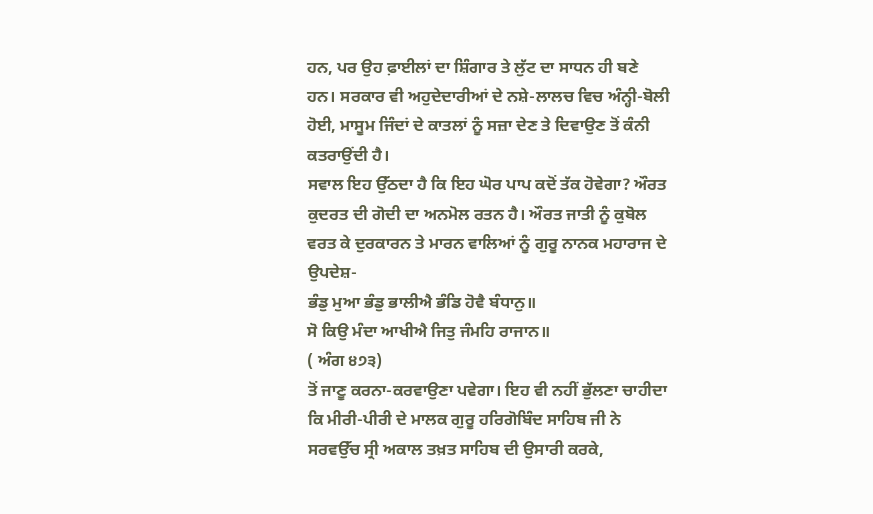ਹਨ, ਪਰ ਉਹ ਫ਼ਾਈਲਾਂ ਦਾ ਸ਼ਿੰਗਾਰ ਤੇ ਲੁੱਟ ਦਾ ਸਾਧਨ ਹੀ ਬਣੇ ਹਨ। ਸਰਕਾਰ ਵੀ ਅਹੁਦੇਦਾਰੀਆਂ ਦੇ ਨਸ਼ੇ-ਲਾਲਚ ਵਿਚ ਅੰਨ੍ਹੀ-ਬੋਲੀ ਹੋਈ, ਮਾਸੂਮ ਜਿੰਦਾਂ ਦੇ ਕਾਤਲਾਂ ਨੂੰ ਸਜ਼ਾ ਦੇਣ ਤੇ ਦਿਵਾਉਣ ਤੋਂ ਕੰਨੀ ਕਤਰਾਉਂਦੀ ਹੈ।
ਸਵਾਲ ਇਹ ਉੱਠਦਾ ਹੈ ਕਿ ਇਹ ਘੋਰ ਪਾਪ ਕਦੋਂ ਤੱਕ ਹੋਵੇਗਾ? ਔਰਤ ਕੁਦਰਤ ਦੀ ਗੋਦੀ ਦਾ ਅਨਮੋਲ ਰਤਨ ਹੈ। ਔਰਤ ਜਾਤੀ ਨੂੰ ਕੁਬੋਲ ਵਰਤ ਕੇ ਦੁਰਕਾਰਨ ਤੇ ਮਾਰਨ ਵਾਲਿਆਂ ਨੂੰ ਗੁਰੂ ਨਾਨਕ ਮਹਾਰਾਜ ਦੇ ਉਪਦੇਸ਼-
ਭੰਡੁ ਮੁਆ ਭੰਡੁ ਭਾਲੀਐ ਭੰਡਿ ਹੋਵੈ ਬੰਧਾਨੁ॥
ਸੋ ਕਿਉ ਮੰਦਾ ਆਖੀਐ ਜਿਤੁ ਜੰਮਹਿ ਰਾਜਾਨ॥
( ਅੰਗ ੪੭੩)
ਤੋਂ ਜਾਣੂ ਕਰਨਾ-ਕਰਵਾਉਣਾ ਪਵੇਗਾ। ਇਹ ਵੀ ਨਹੀਂ ਭੁੱਲਣਾ ਚਾਹੀਦਾ ਕਿ ਮੀਰੀ-ਪੀਰੀ ਦੇ ਮਾਲਕ ਗੁਰੂ ਹਰਿਗੋਬਿੰਦ ਸਾਹਿਬ ਜੀ ਨੇ ਸਰਵਉੱਚ ਸ੍ਰੀ ਅਕਾਲ ਤਖ਼ਤ ਸਾਹਿਬ ਦੀ ਉਸਾਰੀ ਕਰਕੇ,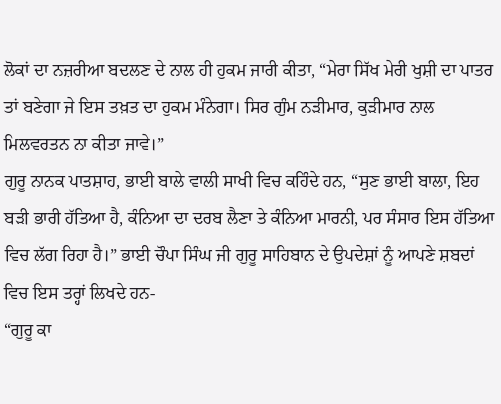ਲੋਕਾਂ ਦਾ ਨਜ਼ਰੀਆ ਬਦਲਣ ਦੇ ਨਾਲ ਹੀ ਹੁਕਮ ਜਾਰੀ ਕੀਤਾ, “ਮੇਰਾ ਸਿੱਖ ਮੇਰੀ ਖੁਸ਼ੀ ਦਾ ਪਾਤਰ ਤਾਂ ਬਣੇਗਾ ਜੇ ਇਸ ਤਖ਼ਤ ਦਾ ਹੁਕਮ ਮੰਨੇਗਾ। ਸਿਰ ਗੁੰਮ ਨੜੀਮਾਰ, ਕੁੜੀਮਾਰ ਨਾਲ ਮਿਲਵਰਤਨ ਨਾ ਕੀਤਾ ਜਾਵੇ।”
ਗੁਰੂ ਨਾਨਕ ਪਾਤਸ਼ਾਹ, ਭਾਈ ਬਾਲੇ ਵਾਲੀ ਸਾਖੀ ਵਿਚ ਕਹਿੰਦੇ ਹਨ, “ਸੁਣ ਭਾਈ ਬਾਲਾ, ਇਹ ਬੜੀ ਭਾਰੀ ਹੱਤਿਆ ਹੈ, ਕੰਨਿਆ ਦਾ ਦਰਬ ਲੈਣਾ ਤੇ ਕੰਨਿਆ ਮਾਰਨੀ, ਪਰ ਸੰਸਾਰ ਇਸ ਹੱਤਿਆ ਵਿਚ ਲੱਗ ਰਿਹਾ ਹੈ।” ਭਾਈ ਚੌਪਾ ਸਿੰਘ ਜੀ ਗੁਰੂ ਸਾਹਿਬਾਨ ਦੇ ਉਪਦੇਸ਼ਾਂ ਨੂੰ ਆਪਣੇ ਸ਼ਬਦਾਂ ਵਿਚ ਇਸ ਤਰ੍ਹਾਂ ਲਿਖਦੇ ਹਨ-
“ਗੁਰੂ ਕਾ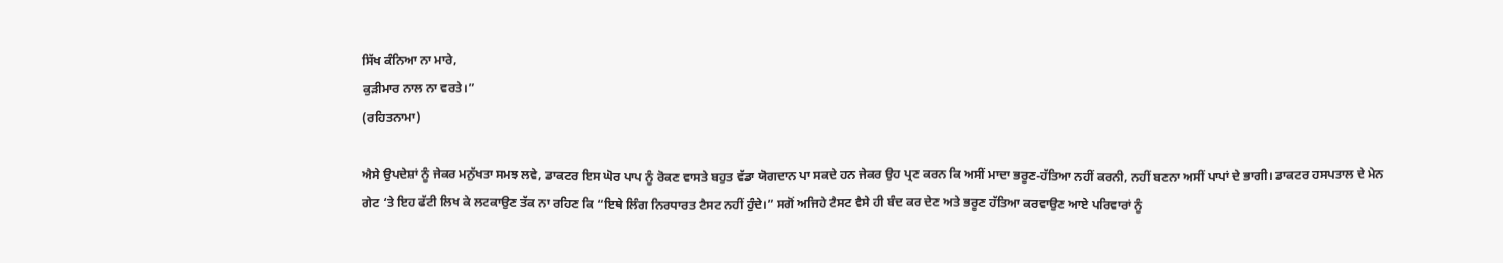ਸਿੱਖ ਕੰਨਿਆ ਨਾ ਮਾਰੇ,
ਕੁੜੀਮਾਰ ਨਾਲ ਨਾ ਵਰਤੇ।”
(ਰਹਿਤਨਾਮਾ)

ਐਸੇ ਉਪਦੇਸ਼ਾਂ ਨੂੰ ਜੇਕਰ ਮਨੁੱਖਤਾ ਸਮਝ ਲਵੇ, ਡਾਕਟਰ ਇਸ ਘੋਰ ਪਾਪ ਨੂੰ ਰੋਕਣ ਵਾਸਤੇ ਬਹੁਤ ਵੱਡਾ ਯੋਗਦਾਨ ਪਾ ਸਕਦੇ ਹਨ ਜੇਕਰ ਉਹ ਪ੍ਰਣ ਕਰਨ ਕਿ ਅਸੀਂ ਮਾਦਾ ਭਰੂਣ-ਹੱਤਿਆ ਨਹੀਂ ਕਰਨੀ, ਨਹੀਂ ਬਣਨਾ ਅਸੀਂ ਪਾਪਾਂ ਦੇ ਭਾਗੀ। ਡਾਕਟਰ ਹਸਪਤਾਲ ਦੇ ਮੇਨ ਗੇਟ ‘ਤੇ ਇਹ ਫੱਟੀ ਲਿਖ ਕੇ ਲਟਕਾਉਣ ਤੱਕ ਨਾ ਰਹਿਣ ਕਿ “ਇਥੇ ਲਿੰਗ ਨਿਰਧਾਰਤ ਟੈਸਟ ਨਹੀਂ ਹੁੰਦੇ।” ਸਗੋਂ ਅਜਿਹੇ ਟੈਸਟ ਵੈਸੇ ਹੀ ਬੰਦ ਕਰ ਦੇਣ ਅਤੇ ਭਰੂਣ ਹੱਤਿਆ ਕਰਵਾਉਣ ਆਏ ਪਰਿਵਾਰਾਂ ਨੂੰ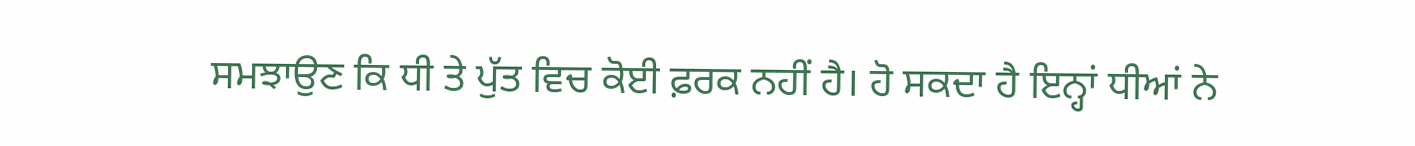ਸਮਝਾਉਣ ਕਿ ਧੀ ਤੇ ਪੁੱਤ ਵਿਚ ਕੋਈ ਫ਼ਰਕ ਨਹੀਂ ਹੈ। ਹੋ ਸਕਦਾ ਹੈ ਇਨ੍ਹਾਂ ਧੀਆਂ ਨੇ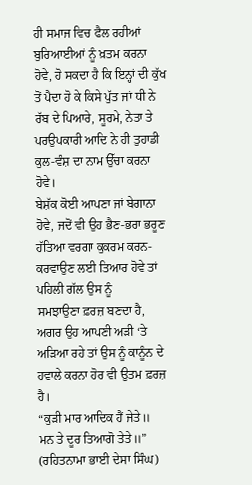ਹੀ ਸਮਾਜ ਵਿਚ ਫੈਲ ਰਹੀਆਂ ਬੁਰਿਆਈਆਂ ਨੂੰ ਖ਼ਤਮ ਕਰਨਾ ਹੋਵੇ, ਹੋ ਸਕਦਾ ਹੈ ਕਿ ਇਨ੍ਹਾਂ ਦੀ ਕੁੱਖ ਤੋਂ ਪੈਦਾ ਹੋ ਕੇ ਕਿਸੇ ਪੁੱਤ ਜਾਂ ਧੀ ਨੇ ਰੱਬ ਦੇ ਪਿਆਰੇ, ਸੂਰਮੇ, ਨੇਤਾ ਤੇ ਪਰਉਪਕਾਰੀ ਆਦਿ ਨੇ ਹੀ ਤੁਹਾਡੀ ਕੁਲ-ਵੰਸ਼ ਦਾ ਨਾਮ ਉੱਚਾ ਕਰਨਾ ਹੋਵੇ।
ਬੇਸ਼ੱਕ ਕੋਈ ਆਪਣਾ ਜਾਂ ਬੇਗਾਨਾ ਹੋਵੇ, ਜਦੋਂ ਵੀ ਉਹ ਭੈਣ-ਭਰਾ ਭਰੂਣ ਹੱਤਿਆ ਵਰਗਾ ਕੁਕਰਮ ਕਰਨ-ਕਰਵਾਉਣ ਲਈ ਤਿਆਰ ਹੋਵੇ ਤਾਂ ਪਹਿਲੀ ਗੱਲ ਉਸ ਨੂੰ
ਸਮਝਾਉਣਾ ਫ਼ਰਜ਼ ਬਣਦਾ ਹੈ, ਅਗਰ ਉਹ ਆਪਣੀ ਅੜੀ ‘ਤੇ ਅੜਿਆ ਰਹੇ ਤਾਂ ਉਸ ਨੂੰ ਕਾਨੂੰਨ ਦੇ ਹਵਾਲੇ ਕਰਨਾ ਹੋਰ ਵੀ ਉਤਮ ਫ਼ਰਜ਼ ਹੈ।
“ਕੁੜੀ ਮਾਰ ਆਦਿਕ ਹੈਂ ਜੇਤੇ॥
ਮਨ ਤੇ ਦੂਰ ਤਿਆਗੋ ਤੇਤੇ॥”
(ਰਹਿਤਨਾਮਾ ਭਾਈ ਦੇਸਾ ਸਿੰਘ)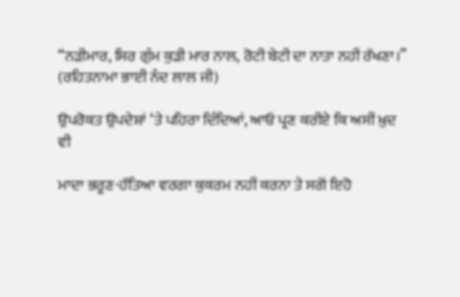“ਨੜੀਮਾਰ, ਸਿਰ ਗੁੰਮ ਕੁੜੀ ਮਾਰ ਨਾਲ, ਰੋਟੀ ਬੇਟੀ ਦਾ ਨਾਤਾ ਨਹੀਂ ਰੱਖਣਾ।”
(ਰਹਿਤਨਾਮਾ ਭਾਈ ਨੰਦ ਲਾਲ ਜੀ)

ਉਪਰੋਕਤ ਉਪਦੇਸ਼ਾਂ ‘ਤੇ ਪਹਿਰਾ ਦਿੰਦਿਆਂ, ਆਓ ਪ੍ਰਣ ਕਰੀਏ ਕਿ ਅਸੀਂ ਖ਼ੁਦ ਵੀ

ਮਾਦਾ ਭਰੂਣ-ਹੱਤਿਆ ਵਰਗਾ ਕੁਕਰਮ ਨਹੀਂ ਕਰਨਾ ਤੇ ਸਗੋਂ ਇਹੋ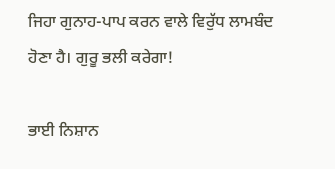ਜਿਹਾ ਗੁਨਾਹ-ਪਾਪ ਕਰਨ ਵਾਲੇ ਵਿਰੁੱਧ ਲਾਮਬੰਦ ਹੋਣਾ ਹੈ। ਗੁਰੂ ਭਲੀ ਕਰੇਗਾ!

ਭਾਈ ਨਿਸ਼ਾਨ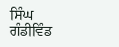ਸਿੰਘ ਗੰਡੀਵਿੰਡ